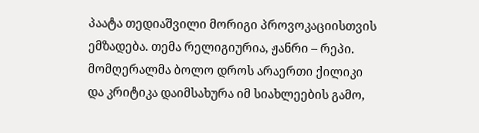პაატა თედიაშვილი მორიგი პროვოკაციისთვის ემზადება. თემა რელიგიურია, ჟანრი – რეპი. მომღერალმა ბოლო დროს არაერთი ქილიკი და კრიტიკა დაიმსახურა იმ სიახლეების გამო,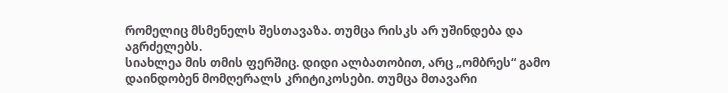რომელიც მსმენელს შესთავაზა. თუმცა რისკს არ უშინდება და აგრძელებს.
სიახლეა მის თმის ფერშიც. დიდი ალბათობით, არც „ომბრეს“ გამო დაინდობენ მომღერალს კრიტიკოსები. თუმცა მთავარი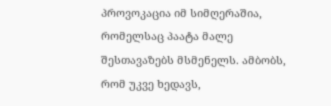პროვოკაცია იმ სიმღერაშია, რომელსაც პაატა მალე შესთავაზებს მსმენელს. ამბობს, რომ უკვე ხედავს,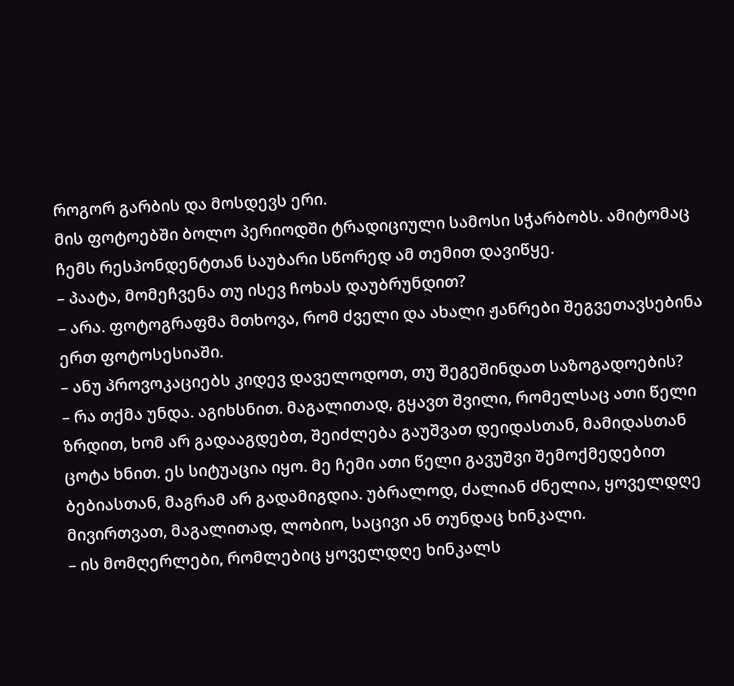როგორ გარბის და მოსდევს ერი.
მის ფოტოებში ბოლო პერიოდში ტრადიციული სამოსი სჭარბობს. ამიტომაც ჩემს რესპონდენტთან საუბარი სწორედ ამ თემით დავიწყე.
– პაატა, მომეჩვენა თუ ისევ ჩოხას დაუბრუნდით?
– არა. ფოტოგრაფმა მთხოვა, რომ ძველი და ახალი ჟანრები შეგვეთავსებინა ერთ ფოტოსესიაში.
– ანუ პროვოკაციებს კიდევ დაველოდოთ, თუ შეგეშინდათ საზოგადოების?
– რა თქმა უნდა. აგიხსნით. მაგალითად, გყავთ შვილი, რომელსაც ათი წელი ზრდით, ხომ არ გადააგდებთ, შეიძლება გაუშვათ დეიდასთან, მამიდასთან ცოტა ხნით. ეს სიტუაცია იყო. მე ჩემი ათი წელი გავუშვი შემოქმედებით ბებიასთან, მაგრამ არ გადამიგდია. უბრალოდ, ძალიან ძნელია, ყოველდღე მივირთვათ, მაგალითად, ლობიო, საცივი ან თუნდაც ხინკალი.
– ის მომღერლები, რომლებიც ყოველდღე ხინკალს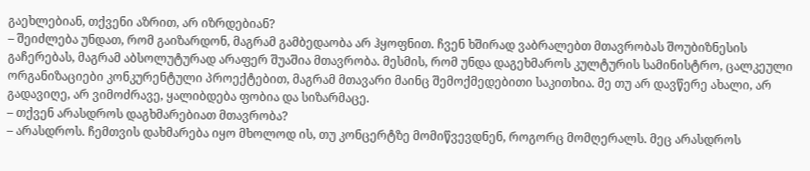გაეხლებიან, თქვენი აზრით, არ იზრდებიან?
– შეიძლება უნდათ, რომ გაიზარდონ, მაგრამ გამბედაობა არ ჰყოფნით. ჩვენ ხშირად ვაბრალებთ მთავრობას შოუბიზნესის გაჩერებას, მაგრამ აბსოლუტურად არაფერ შუაშია მთავრობა. მესმის, რომ უნდა დაგეხმაროს კულტურის სამინისტრო, ცალკეული ორგანიზაციები კონკურენტული პროექტებით, მაგრამ მთავარი მაინც შემოქმედებითი საკითხია. მე თუ არ დავწერე ახალი, არ გადავიღე, არ ვიმოძრავე, ყალიბდება ფობია და სიზარმაცე.
– თქვენ არასდროს დაგხმარებიათ მთავრობა?
– არასდროს. ჩემთვის დახმარება იყო მხოლოდ ის, თუ კონცერტზე მომიწვევდნენ, როგორც მომღერალს. მეც არასდროს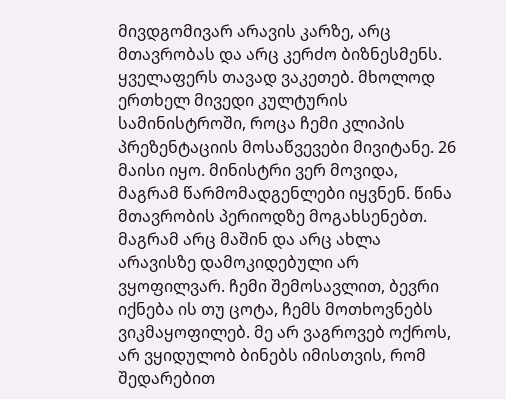მივდგომივარ არავის კარზე, არც მთავრობას და არც კერძო ბიზნესმენს. ყველაფერს თავად ვაკეთებ. მხოლოდ ერთხელ მივედი კულტურის სამინისტროში, როცა ჩემი კლიპის პრეზენტაციის მოსაწვევები მივიტანე. 26 მაისი იყო. მინისტრი ვერ მოვიდა, მაგრამ წარმომადგენლები იყვნენ. წინა მთავრობის პერიოდზე მოგახსენებთ. მაგრამ არც მაშინ და არც ახლა არავისზე დამოკიდებული არ ვყოფილვარ. ჩემი შემოსავლით, ბევრი იქნება ის თუ ცოტა, ჩემს მოთხოვნებს ვიკმაყოფილებ. მე არ ვაგროვებ ოქროს, არ ვყიდულობ ბინებს იმისთვის, რომ შედარებით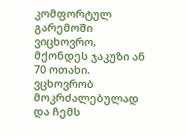კომფორტულ გარემოში ვიცხოვრო, მქონდეს ჯაკუზი ან 70 ოთახი. ვცხოვრობ მოკრძალებულად და ჩემს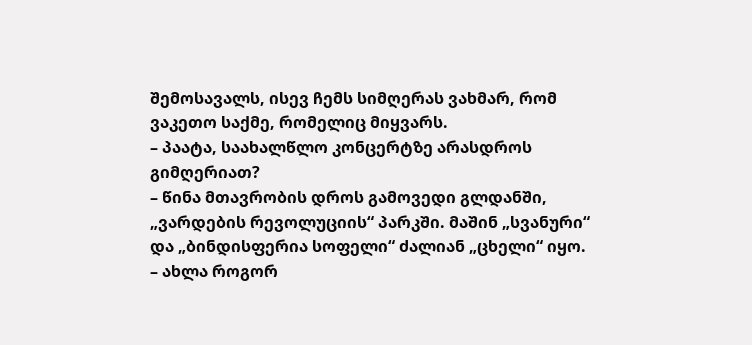შემოსავალს, ისევ ჩემს სიმღერას ვახმარ, რომ ვაკეთო საქმე, რომელიც მიყვარს.
– პაატა, საახალწლო კონცერტზე არასდროს გიმღერიათ?
– წინა მთავრობის დროს გამოვედი გლდანში, „ვარდების რევოლუციის“ პარკში. მაშინ „სვანური“ და „ბინდისფერია სოფელი“ ძალიან „ცხელი“ იყო.
– ახლა როგორ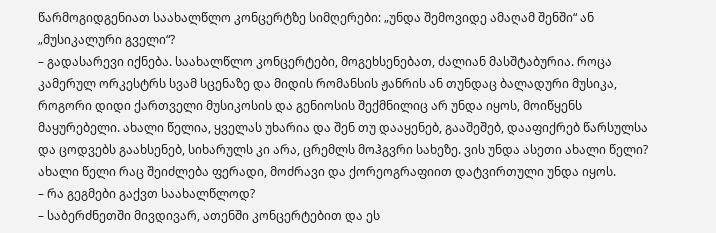წარმოგიდგენიათ საახალწლო კონცერტზე სიმღერები: „უნდა შემოვიდე ამაღამ შენში“ ან „მუსიკალური გველი“?
– გადასარევი იქნება. საახალწლო კონცერტები, მოგეხსენებათ, ძალიან მასშტაბურია. როცა კამერულ ორკესტრს სვამ სცენაზე და მიდის რომანსის ჟანრის ან თუნდაც ბალადური მუსიკა, როგორი დიდი ქართველი მუსიკოსის და გენიოსის შექმნილიც არ უნდა იყოს, მოიწყენს მაყურებელი. ახალი წელია, ყველას უხარია და შენ თუ დააყენებ, გააშეშებ, დააფიქრებ წარსულსა და ცოდვებს გაახსენებ, სიხარულს კი არა, ცრემლს მოჰგვრი სახეზე. ვის უნდა ასეთი ახალი წელი? ახალი წელი რაც შეიძლება ფერადი, მოძრავი და ქორეოგრაფიით დატვირთული უნდა იყოს.
– რა გეგმები გაქვთ საახალწლოდ?
– საბერძნეთში მივდივარ, ათენში კონცერტებით და ეს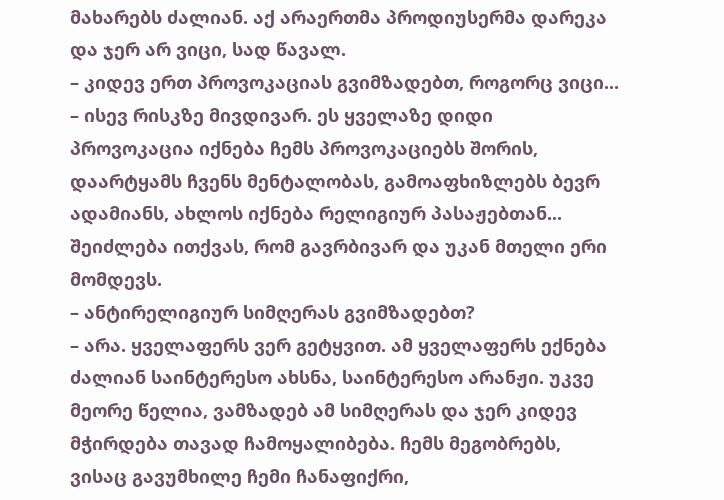მახარებს ძალიან. აქ არაერთმა პროდიუსერმა დარეკა და ჯერ არ ვიცი, სად წავალ.
– კიდევ ერთ პროვოკაციას გვიმზადებთ, როგორც ვიცი...
– ისევ რისკზე მივდივარ. ეს ყველაზე დიდი პროვოკაცია იქნება ჩემს პროვოკაციებს შორის, დაარტყამს ჩვენს მენტალობას, გამოაფხიზლებს ბევრ ადამიანს, ახლოს იქნება რელიგიურ პასაჟებთან... შეიძლება ითქვას, რომ გავრბივარ და უკან მთელი ერი მომდევს.
– ანტირელიგიურ სიმღერას გვიმზადებთ?
– არა. ყველაფერს ვერ გეტყვით. ამ ყველაფერს ექნება ძალიან საინტერესო ახსნა, საინტერესო არანჟი. უკვე მეორე წელია, ვამზადებ ამ სიმღერას და ჯერ კიდევ მჭირდება თავად ჩამოყალიბება. ჩემს მეგობრებს, ვისაც გავუმხილე ჩემი ჩანაფიქრი,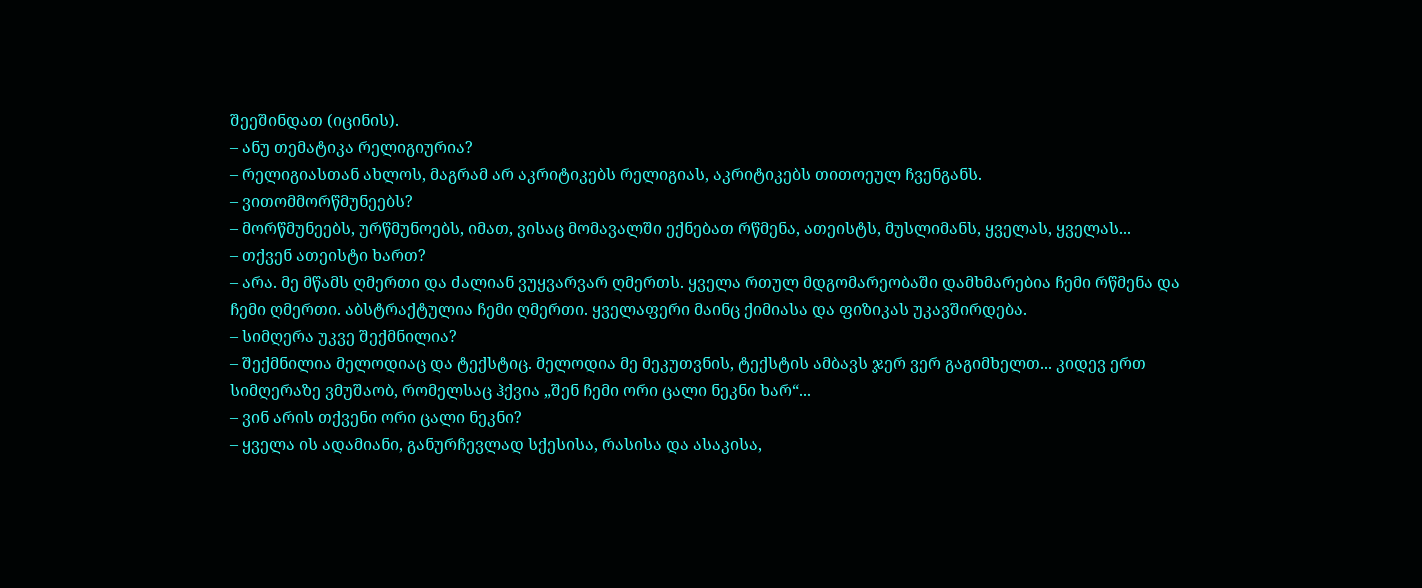შეეშინდათ (იცინის).
– ანუ თემატიკა რელიგიურია?
– რელიგიასთან ახლოს, მაგრამ არ აკრიტიკებს რელიგიას, აკრიტიკებს თითოეულ ჩვენგანს.
– ვითომმორწმუნეებს?
– მორწმუნეებს, ურწმუნოებს, იმათ, ვისაც მომავალში ექნებათ რწმენა, ათეისტს, მუსლიმანს, ყველას, ყველას...
– თქვენ ათეისტი ხართ?
– არა. მე მწამს ღმერთი და ძალიან ვუყვარვარ ღმერთს. ყველა რთულ მდგომარეობაში დამხმარებია ჩემი რწმენა და ჩემი ღმერთი. აბსტრაქტულია ჩემი ღმერთი. ყველაფერი მაინც ქიმიასა და ფიზიკას უკავშირდება.
– სიმღერა უკვე შექმნილია?
– შექმნილია მელოდიაც და ტექსტიც. მელოდია მე მეკუთვნის, ტექსტის ამბავს ჯერ ვერ გაგიმხელთ... კიდევ ერთ სიმღერაზე ვმუშაობ, რომელსაც ჰქვია „შენ ჩემი ორი ცალი ნეკნი ხარ“...
– ვინ არის თქვენი ორი ცალი ნეკნი?
– ყველა ის ადამიანი, განურჩევლად სქესისა, რასისა და ასაკისა,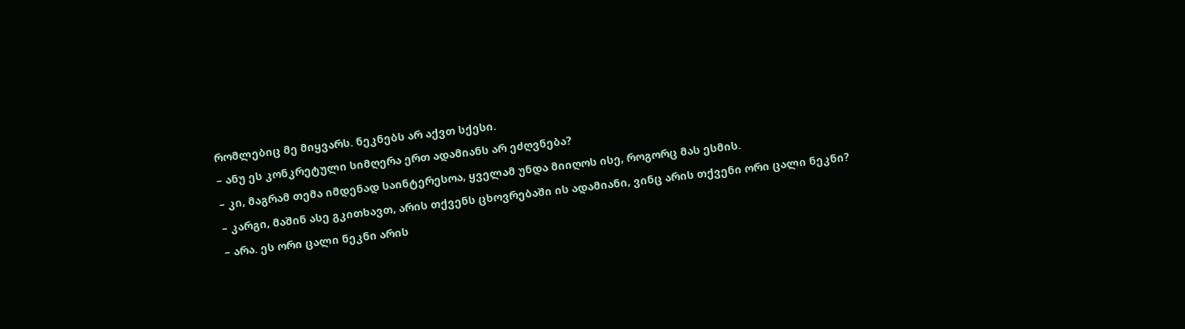რომლებიც მე მიყვარს. ნეკნებს არ აქვთ სქესი.
– ანუ ეს კონკრეტული სიმღერა ერთ ადამიანს არ ეძღვნება?
– კი, მაგრამ თემა იმდენად საინტერესოა, ყველამ უნდა მიიღოს ისე, როგორც მას ესმის.
– კარგი, მაშინ ასე გკითხავთ, არის თქვენს ცხოვრებაში ის ადამიანი, ვინც არის თქვენი ორი ცალი ნეკნი?
– არა. ეს ორი ცალი ნეკნი არის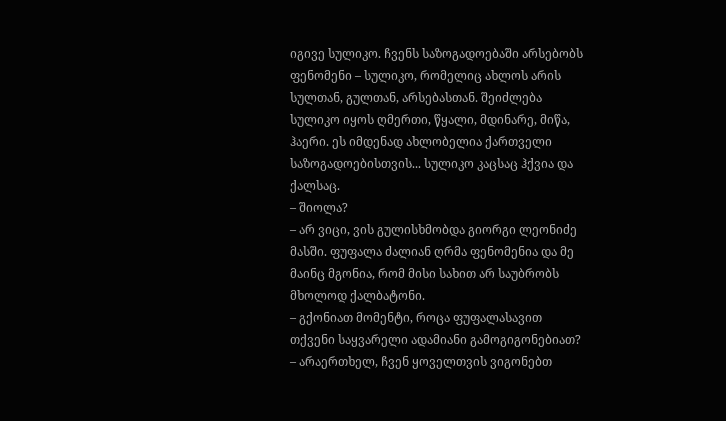იგივე სულიკო. ჩვენს საზოგადოებაში არსებობს ფენომენი – სულიკო, რომელიც ახლოს არის სულთან, გულთან, არსებასთან. შეიძლება სულიკო იყოს ღმერთი, წყალი, მდინარე, მიწა, ჰაერი. ეს იმდენად ახლობელია ქართველი საზოგადოებისთვის... სულიკო კაცსაც ჰქვია და ქალსაც.
– შიოლა?
– არ ვიცი, ვის გულისხმობდა გიორგი ლეონიძე მასში. ფუფალა ძალიან ღრმა ფენომენია და მე მაინც მგონია, რომ მისი სახით არ საუბრობს მხოლოდ ქალბატონი.
– გქონიათ მომენტი, როცა ფუფალასავით თქვენი საყვარელი ადამიანი გამოგიგონებიათ?
– არაერთხელ, ჩვენ ყოველთვის ვიგონებთ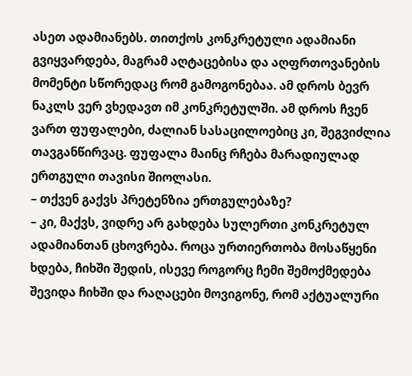ასეთ ადამიანებს. თითქოს კონკრეტული ადამიანი გვიყვარდება, მაგრამ აღტაცებისა და აღფრთოვანების მომენტი სწორედაც რომ გამოგონებაა. ამ დროს ბევრ ნაკლს ვერ ვხედავთ იმ კონკრეტულში. ამ დროს ჩვენ ვართ ფუფალები, ძალიან სასაცილოებიც კი, შეგვიძლია თავგანწირვაც. ფუფალა მაინც რჩება მარადიულად ერთგული თავისი შიოლასი.
– თქვენ გაქვს პრეტენზია ერთგულებაზე?
– კი, მაქვს, ვიდრე არ გახდება სულერთი კონკრეტულ ადამიანთან ცხოვრება. როცა ურთიერთობა მოსაწყენი ხდება, ჩიხში შედის, ისევე როგორც ჩემი შემოქმედება შევიდა ჩიხში და რაღაცები მოვიგონე, რომ აქტუალური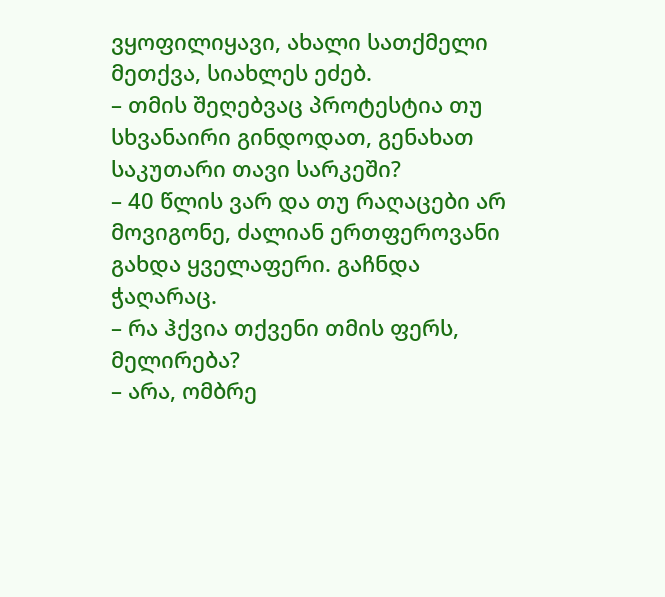ვყოფილიყავი, ახალი სათქმელი მეთქვა, სიახლეს ეძებ.
– თმის შეღებვაც პროტესტია თუ სხვანაირი გინდოდათ, გენახათ საკუთარი თავი სარკეში?
– 40 წლის ვარ და თუ რაღაცები არ მოვიგონე, ძალიან ერთფეროვანი გახდა ყველაფერი. გაჩნდა ჭაღარაც.
– რა ჰქვია თქვენი თმის ფერს, მელირება?
– არა, ომბრე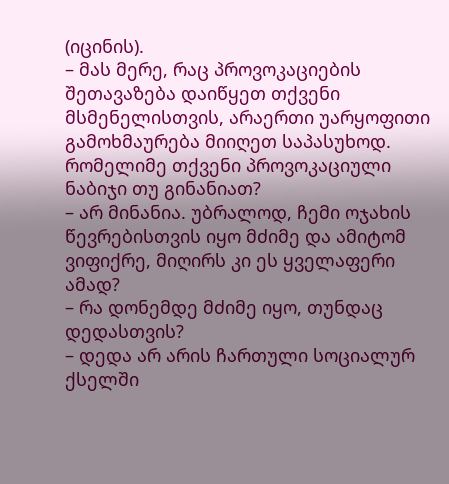(იცინის).
– მას მერე, რაც პროვოკაციების შეთავაზება დაიწყეთ თქვენი მსმენელისთვის, არაერთი უარყოფითი გამოხმაურება მიიღეთ საპასუხოდ. რომელიმე თქვენი პროვოკაციული ნაბიჯი თუ გინანიათ?
– არ მინანია. უბრალოდ, ჩემი ოჯახის წევრებისთვის იყო მძიმე და ამიტომ ვიფიქრე, მიღირს კი ეს ყველაფერი ამად?
– რა დონემდე მძიმე იყო, თუნდაც დედასთვის?
– დედა არ არის ჩართული სოციალურ ქსელში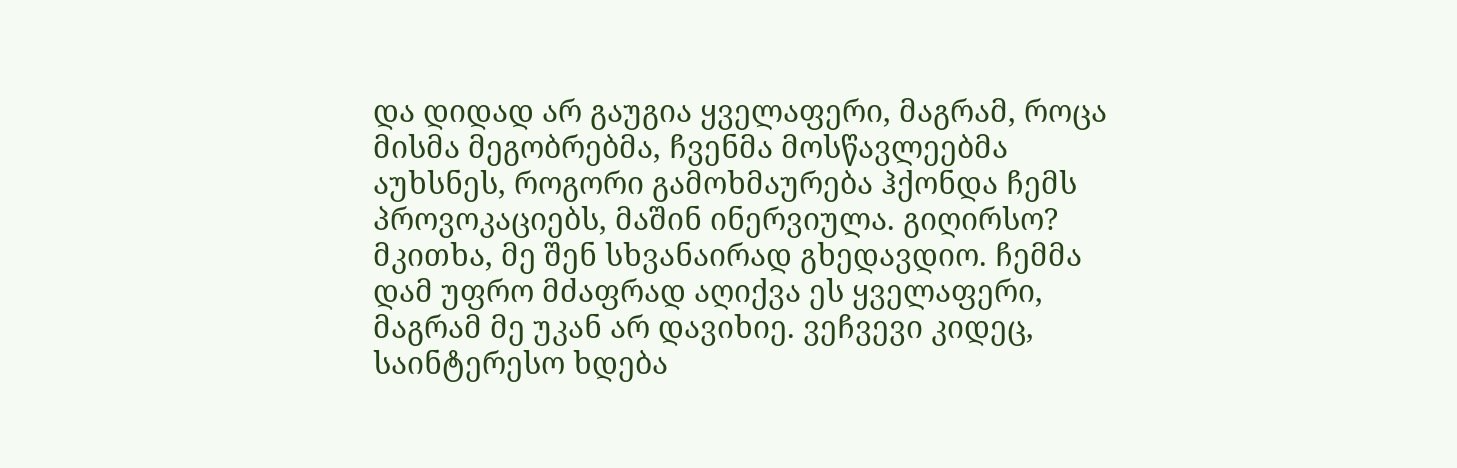და დიდად არ გაუგია ყველაფერი, მაგრამ, როცა მისმა მეგობრებმა, ჩვენმა მოსწავლეებმა აუხსნეს, როგორი გამოხმაურება ჰქონდა ჩემს პროვოკაციებს, მაშინ ინერვიულა. გიღირსო? მკითხა, მე შენ სხვანაირად გხედავდიო. ჩემმა დამ უფრო მძაფრად აღიქვა ეს ყველაფერი, მაგრამ მე უკან არ დავიხიე. ვეჩვევი კიდეც, საინტერესო ხდება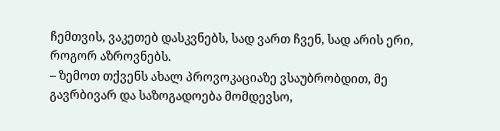ჩემთვის, ვაკეთებ დასკვნებს, სად ვართ ჩვენ, სად არის ერი, როგორ აზროვნებს.
– ზემოთ თქვენს ახალ პროვოკაციაზე ვსაუბრობდით, მე გავრბივარ და საზოგადოება მომდევსო,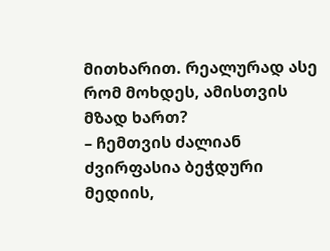მითხარით. რეალურად ასე რომ მოხდეს, ამისთვის მზად ხართ?
– ჩემთვის ძალიან ძვირფასია ბეჭდური მედიის,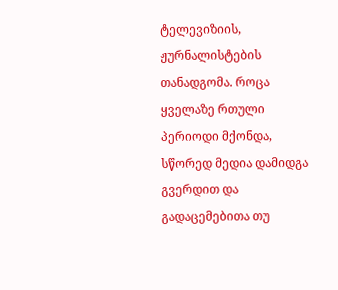ტელევიზიის, ჟურნალისტების თანადგომა. როცა ყველაზე რთული პერიოდი მქონდა, სწორედ მედია დამიდგა გვერდით და გადაცემებითა თუ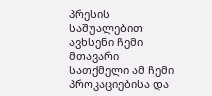პრესის საშუალებით ავხსენი ჩემი მთავარი სათქმელი ამ ჩემი პროკაციებისა და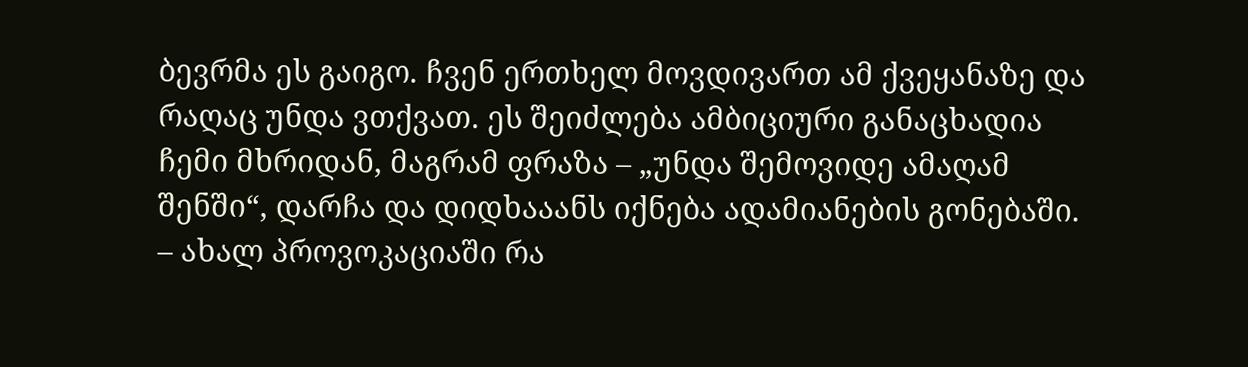ბევრმა ეს გაიგო. ჩვენ ერთხელ მოვდივართ ამ ქვეყანაზე და რაღაც უნდა ვთქვათ. ეს შეიძლება ამბიციური განაცხადია ჩემი მხრიდან, მაგრამ ფრაზა – „უნდა შემოვიდე ამაღამ შენში“, დარჩა და დიდხააანს იქნება ადამიანების გონებაში.
– ახალ პროვოკაციაში რა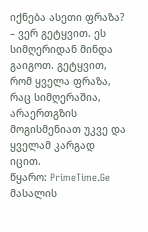იქნება ასეთი ფრაზა?
– ვერ გეტყვით. ეს სიმღერიდან მინდა გაიგოთ. გეტყვით, რომ ყველა ფრაზა, რაც სიმღერაშია, არაერთგზის მოგისმენიათ უკვე და ყველამ კარგად იცით.
წყარო: PrimeTime.Ge
მასალის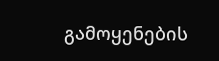გამოყენების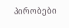პირობები